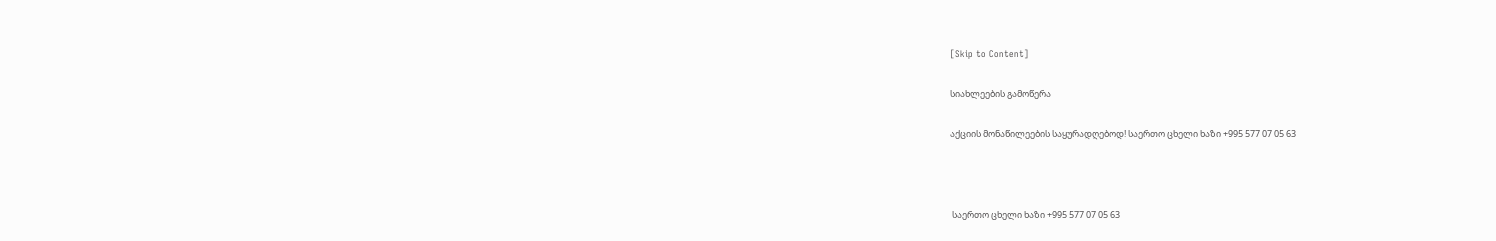[Skip to Content]

სიახლეების გამოწერა

აქციის მონაწილეების საყურადღებოდ! საერთო ცხელი ხაზი +995 577 07 05 63



 საერთო ცხელი ხაზი +995 577 07 05 63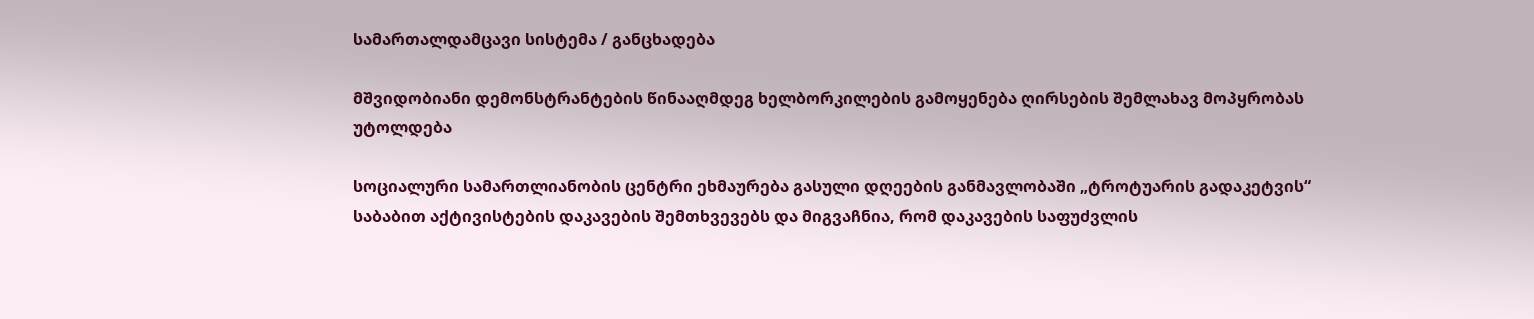სამართალდამცავი სისტემა / განცხადება

მშვიდობიანი დემონსტრანტების წინააღმდეგ ხელბორკილების გამოყენება ღირსების შემლახავ მოპყრობას უტოლდება

სოციალური სამართლიანობის ცენტრი ეხმაურება გასული დღეების განმავლობაში „ტროტუარის გადაკეტვის“ საბაბით აქტივისტების დაკავების შემთხვევებს და მიგვაჩნია, რომ დაკავების საფუძვლის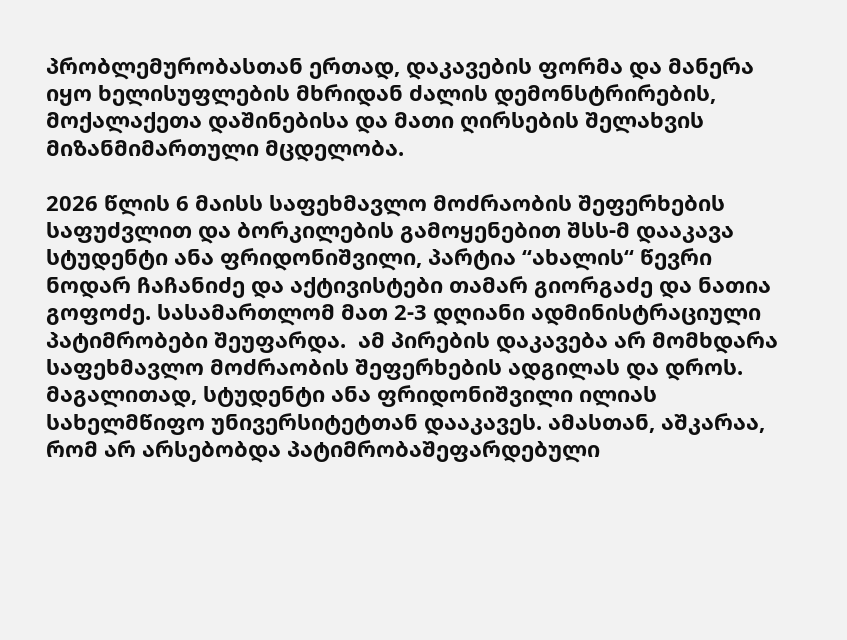პრობლემურობასთან ერთად, დაკავების ფორმა და მანერა იყო ხელისუფლების მხრიდან ძალის დემონსტრირების, მოქალაქეთა დაშინებისა და მათი ღირსების შელახვის მიზანმიმართული მცდელობა.

2026 წლის 6 მაისს საფეხმავლო მოძრაობის შეფერხების საფუძვლით და ბორკილების გამოყენებით შსს-მ დააკავა სტუდენტი ანა ფრიდონიშვილი, პარტია “ახალის“ წევრი ნოდარ ჩაჩანიძე და აქტივისტები თამარ გიორგაძე და ნათია გოფოძე. სასამართლომ მათ 2-3 დღიანი ადმინისტრაციული პატიმრობები შეუფარდა.  ამ პირების დაკავება არ მომხდარა საფეხმავლო მოძრაობის შეფერხების ადგილას და დროს. მაგალითად, სტუდენტი ანა ფრიდონიშვილი ილიას სახელმწიფო უნივერსიტეტთან დააკავეს. ამასთან, აშკარაა, რომ არ არსებობდა პატიმრობაშეფარდებული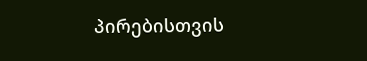პირებისთვის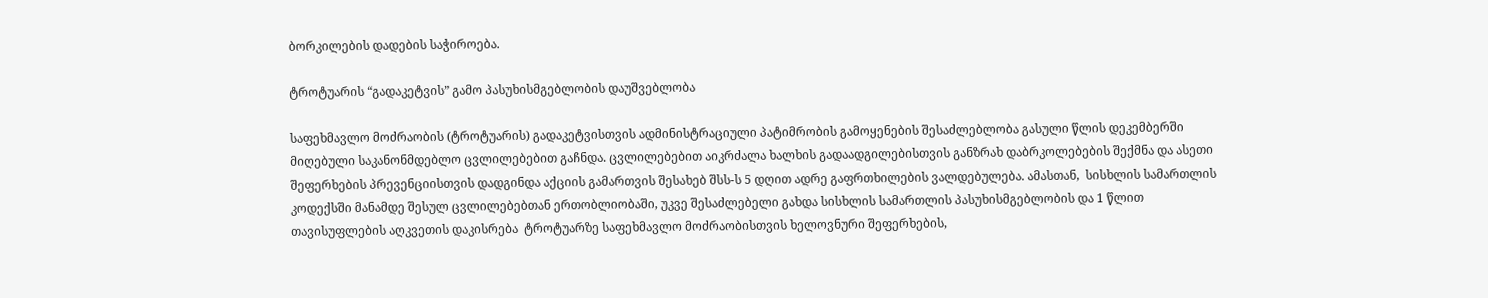ბორკილების დადების საჭიროება.

ტროტუარის “გადაკეტვის” გამო პასუხისმგებლობის დაუშვებლობა

საფეხმავლო მოძრაობის (ტროტუარის) გადაკეტვისთვის ადმინისტრაციული პატიმრობის გამოყენების შესაძლებლობა გასული წლის დეკემბერში მიღებული საკანონმდებლო ცვლილებებით გაჩნდა. ცვლილებებით აიკრძალა ხალხის გადაადგილებისთვის განზრახ დაბრკოლებების შექმნა და ასეთი შეფერხების პრევენციისთვის დადგინდა აქციის გამართვის შესახებ შსს-ს 5 დღით ადრე გაფრთხილების ვალდებულება. ამასთან,  სისხლის სამართლის კოდექსში მანამდე შესულ ცვლილებებთან ერთობლიობაში, უკვე შესაძლებელი გახდა სისხლის სამართლის პასუხისმგებლობის და 1 წლით თავისუფლების აღკვეთის დაკისრება  ტროტუარზე საფეხმავლო მოძრაობისთვის ხელოვნური შეფერხების,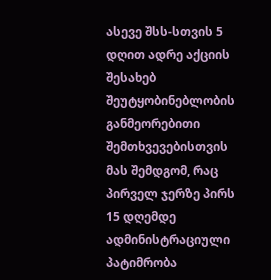ასევე შსს-სთვის 5 დღით ადრე აქციის შესახებ შეუტყობინებლობის განმეორებითი შემთხვევებისთვის მას შემდგომ, რაც პირველ ჯერზე პირს 15 დღემდე ადმინისტრაციული პატიმრობა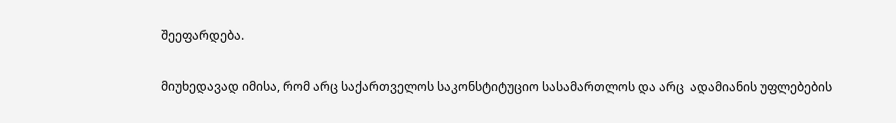შეეფარდება.

მიუხედავად იმისა, რომ არც საქართველოს საკონსტიტუციო სასამართლოს და არც  ადამიანის უფლებების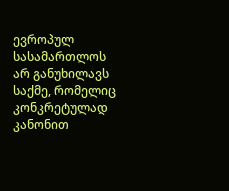ევროპულ სასამართლოს არ განუხილავს საქმე, რომელიც კონკრეტულად კანონით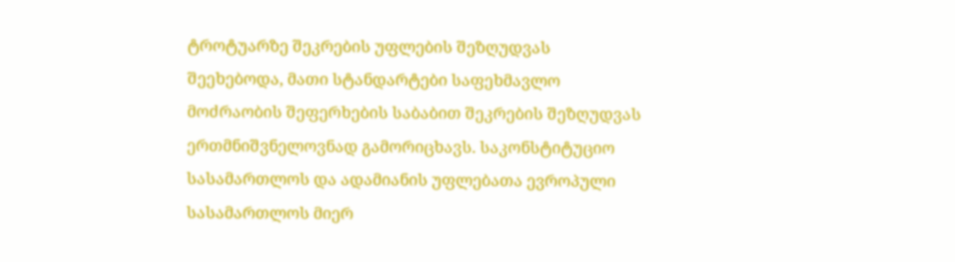ტროტუარზე შეკრების უფლების შეზღუდვას შეეხებოდა, მათი სტანდარტები საფეხმავლო მოძრაობის შეფერხების საბაბით შეკრების შეზღუდვას ერთმნიშვნელოვნად გამორიცხავს. საკონსტიტუციო სასამართლოს და ადამიანის უფლებათა ევროპული სასამართლოს მიერ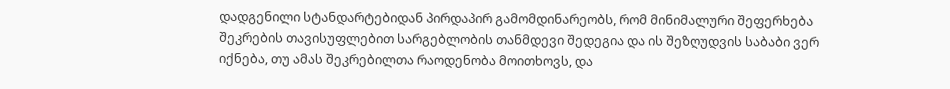დადგენილი სტანდარტებიდან პირდაპირ გამომდინარეობს, რომ მინიმალური შეფერხება შეკრების თავისუფლებით სარგებლობის თანმდევი შედეგია და ის შეზღუდვის საბაბი ვერ იქნება, თუ ამას შეკრებილთა რაოდენობა მოითხოვს, და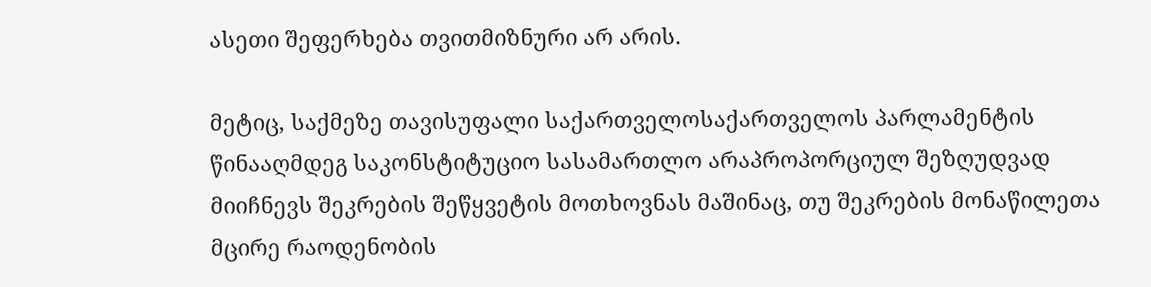ასეთი შეფერხება თვითმიზნური არ არის.

მეტიც, საქმეზე თავისუფალი საქართველოსაქართველოს პარლამენტის წინააღმდეგ საკონსტიტუციო სასამართლო არაპროპორციულ შეზღუდვად მიიჩნევს შეკრების შეწყვეტის მოთხოვნას მაშინაც, თუ შეკრების მონაწილეთა მცირე რაოდენობის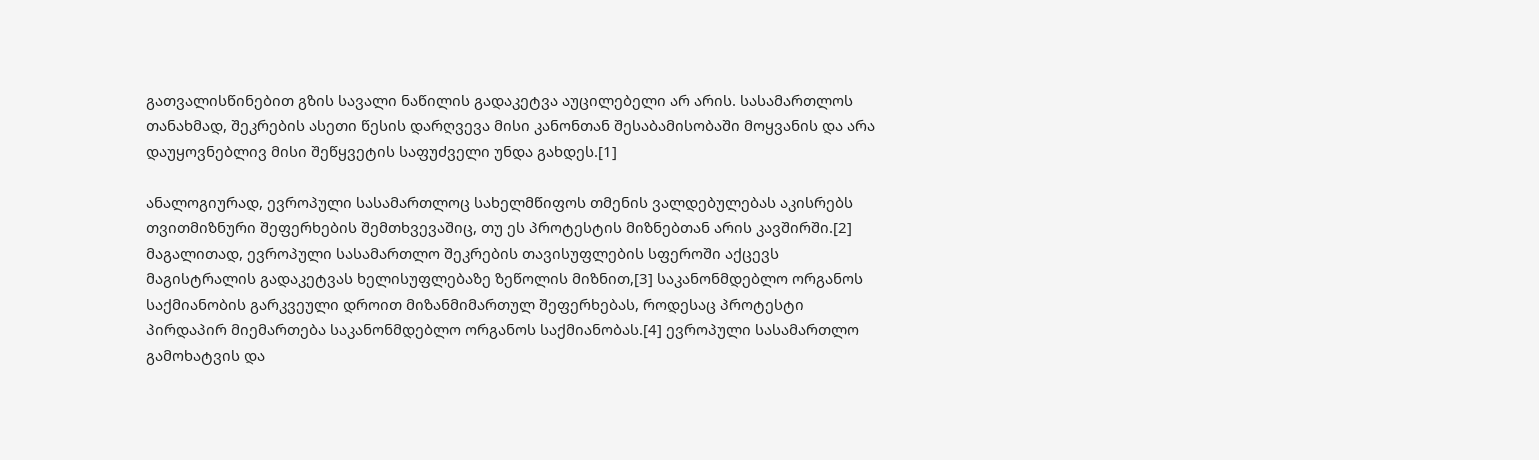გათვალისწინებით გზის სავალი ნაწილის გადაკეტვა აუცილებელი არ არის. სასამართლოს თანახმად, შეკრების ასეთი წესის დარღვევა მისი კანონთან შესაბამისობაში მოყვანის და არა დაუყოვნებლივ მისი შეწყვეტის საფუძველი უნდა გახდეს.[1]

ანალოგიურად, ევროპული სასამართლოც სახელმწიფოს თმენის ვალდებულებას აკისრებს თვითმიზნური შეფერხების შემთხვევაშიც, თუ ეს პროტესტის მიზნებთან არის კავშირში.[2] მაგალითად, ევროპული სასამართლო შეკრების თავისუფლების სფეროში აქცევს მაგისტრალის გადაკეტვას ხელისუფლებაზე ზეწოლის მიზნით,[3] საკანონმდებლო ორგანოს საქმიანობის გარკვეული დროით მიზანმიმართულ შეფერხებას, როდესაც პროტესტი პირდაპირ მიემართება საკანონმდებლო ორგანოს საქმიანობას.[4] ევროპული სასამართლო გამოხატვის და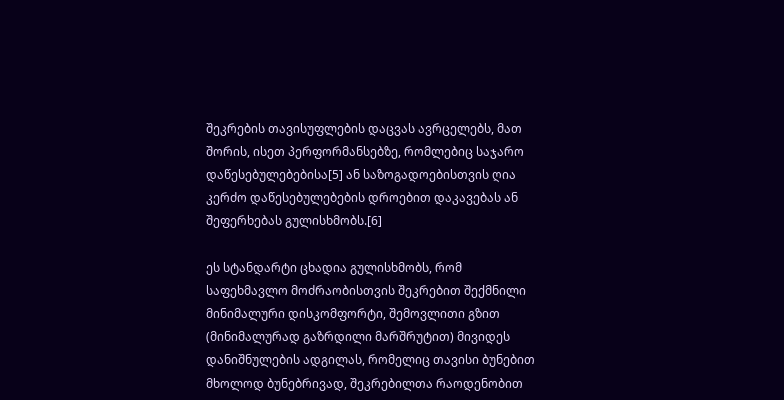შეკრების თავისუფლების დაცვას ავრცელებს, მათ შორის, ისეთ პერფორმანსებზე, რომლებიც საჯარო დაწესებულებებისა[5] ან საზოგადოებისთვის ღია კერძო დაწესებულებების დროებით დაკავებას ან შეფერხებას გულისხმობს.[6]

ეს სტანდარტი ცხადია გულისხმობს, რომ საფეხმავლო მოძრაობისთვის შეკრებით შექმნილი მინიმალური დისკომფორტი, შემოვლითი გზით (მინიმალურად გაზრდილი მარშრუტით) მივიდეს დანიშნულების ადგილას, რომელიც თავისი ბუნებით მხოლოდ ბუნებრივად, შეკრებილთა რაოდენობით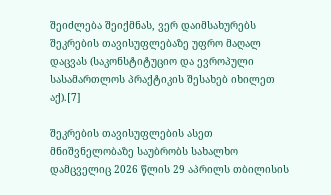შეიძლება შეიქმნას, ვერ დაიმსახურებს შეკრების თავისუფლებაზე უფრო მაღალ დაცვას (საკონსტიტუციო და ევროპული სასამართლოს პრაქტიკის შესახებ იხილეთ აქ).[7]

შეკრების თავისუფლების ასეთ მნიშვნელობაზე საუბრობს სახალხო დამცველიც 2026 წლის 29 აპრილს თბილისის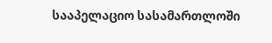სააპელაციო სასამართლოში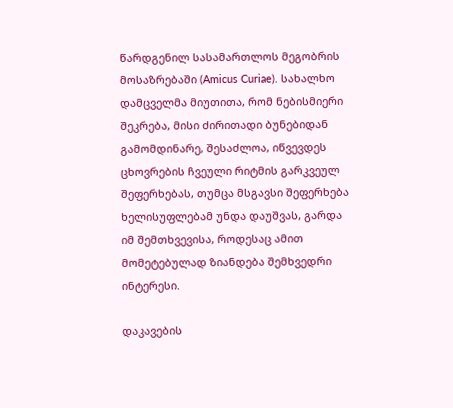წარდგენილ სასამართლოს მეგობრის მოსაზრებაში (Amicus Curiae). სახალხო დამცველმა მიუთითა, რომ ნებისმიერი შეკრება, მისი ძირითადი ბუნებიდან გამომდინარე, შესაძლოა, იწვევდეს ცხოვრების ჩვეული რიტმის გარკვეულ შეფერხებას, თუმცა მსგავსი შეფერხება ხელისუფლებამ უნდა დაუშვას, გარდა იმ შემთხვევისა, როდესაც ამით მომეტებულად ზიანდება შემხვედრი ინტერესი.

დაკავების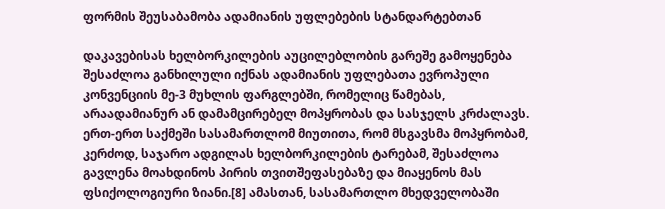ფორმის შეუსაბამობა ადამიანის უფლებების სტანდარტებთან

დაკავებისას ხელბორკილების აუცილებლობის გარეშე გამოყენება შესაძლოა განხილული იქნას ადამიანის უფლებათა ევროპული კონვენციის მე-3 მუხლის ფარგლებში, რომელიც წამებას, არაადამიანურ ან დამამცირებელ მოპყრობას და სასჯელს კრძალავს. ერთ-ერთ საქმეში სასამართლომ მიუთითა, რომ მსგავსმა მოპყრობამ, კერძოდ, საჯარო ადგილას ხელბორკილების ტარებამ, შესაძლოა გავლენა მოახდინოს პირის თვითშეფასებაზე და მიაყენოს მას ფსიქოლოგიური ზიანი.[8] ამასთან, სასამართლო მხედველობაში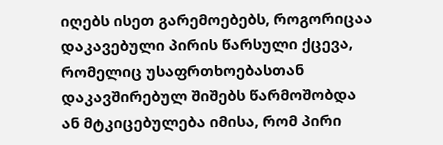იღებს ისეთ გარემოებებს, როგორიცაა დაკავებული პირის წარსული ქცევა, რომელიც უსაფრთხოებასთან დაკავშირებულ შიშებს წარმოშობდა ან მტკიცებულება იმისა, რომ პირი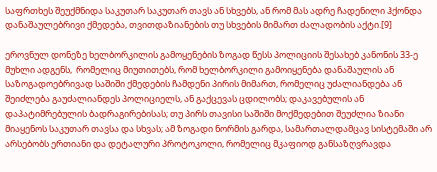საფრთხეს შეუქმნიდა საკუთარ საკუთარ თავს ან სხვებს, ან რომ მას ადრე ჩადენილი ჰქონდა დანაშაულებრივი ქმედება, თვითდაზიანების თუ სხვების მიმართ ძალადობის აქტი.[9]

ეროვნულ დონეზე ხელბორკილის გამოყენების ზოგად წესს პოლიციის შესახებ კანონის 33-ე მუხლი ადგენს,  რომელიც მიუთითებს, რომ ხელბორკილი გამოიყენება დანაშაულის ან საზოგადოებრივად საშიში ქმედების ჩამდენი პირის მიმართ, რომელიც უძალიანდება ან შეიძლება გაუძალიანდეს პოლიციელს, ან გაქცევას ცდილობს; დაკავებულის ან დაპატიმრებულის ბადრაგირებისას; თუ პირს თავისი საშიში მოქმედებით შეუძლია ზიანი მიაყენოს საკუთარ თავსა და სხვას; ამ ზოგადი ნორმის გარდა, სამართალდამცავ სისტემაში არ არსებობს ერთიანი და დეტალური პროტოკოლი, რომელიც მკაფიოდ განსაზღვრავდა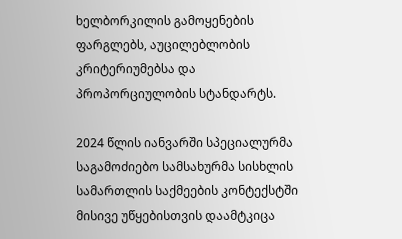ხელბორკილის გამოყენების ფარგლებს, აუცილებლობის კრიტერიუმებსა და პროპორციულობის სტანდარტს.

2024 წლის იანვარში სპეციალურმა საგამოძიებო სამსახურმა სისხლის სამართლის საქმეების კონტექსტში მისივე უწყებისთვის დაამტკიცა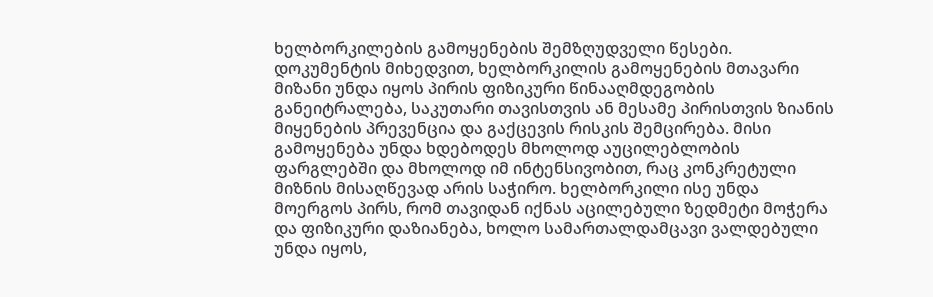ხელბორკილების გამოყენების შემზღუდველი წესები. დოკუმენტის მიხედვით, ხელბორკილის გამოყენების მთავარი მიზანი უნდა იყოს პირის ფიზიკური წინააღმდეგობის განეიტრალება, საკუთარი თავისთვის ან მესამე პირისთვის ზიანის მიყენების პრევენცია და გაქცევის რისკის შემცირება. მისი გამოყენება უნდა ხდებოდეს მხოლოდ აუცილებლობის ფარგლებში და მხოლოდ იმ ინტენსივობით, რაც კონკრეტული მიზნის მისაღწევად არის საჭირო. ხელბორკილი ისე უნდა მოერგოს პირს, რომ თავიდან იქნას აცილებული ზედმეტი მოჭერა და ფიზიკური დაზიანება, ხოლო სამართალდამცავი ვალდებული უნდა იყოს,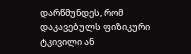დარწმუნდეს, რომ დაკავებულს ფიზიკური ტკივილი ან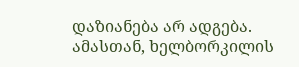დაზიანება არ ადგება. ამასთან, ხელბორკილის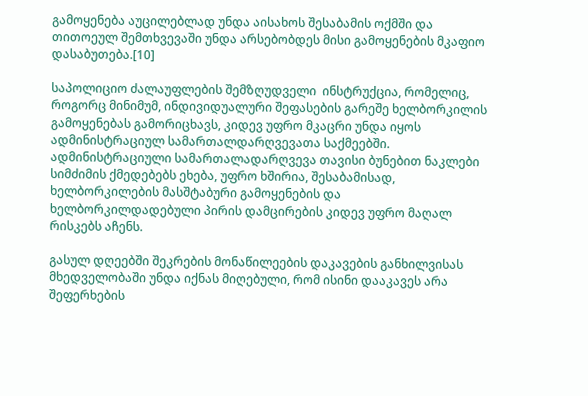გამოყენება აუცილებლად უნდა აისახოს შესაბამის ოქმში და თითოეულ შემთხვევაში უნდა არსებობდეს მისი გამოყენების მკაფიო დასაბუთება.[10]

საპოლიციო ძალაუფლების შემზღუდველი  ინსტრუქცია, რომელიც, როგორც მინიმუმ, ინდივიდუალური შეფასების გარეშე ხელბორკილის გამოყენებას გამორიცხავს, კიდევ უფრო მკაცრი უნდა იყოს ადმინისტრაციულ სამართალდარღვევათა საქმეებში. ადმინისტრაციული სამართალადარღვევა თავისი ბუნებით ნაკლები სიმძიმის ქმედებებს ეხება, უფრო ხშირია, შესაბამისად, ხელბორკილების მასშტაბური გამოყენების და ხელბორკილდადებული პირის დამცირების კიდევ უფრო მაღალ რისკებს აჩენს.

გასულ დღეებში შეკრების მონაწილეების დაკავების განხილვისას მხედველობაში უნდა იქნას მიღებული, რომ ისინი დააკავეს არა შეფერხების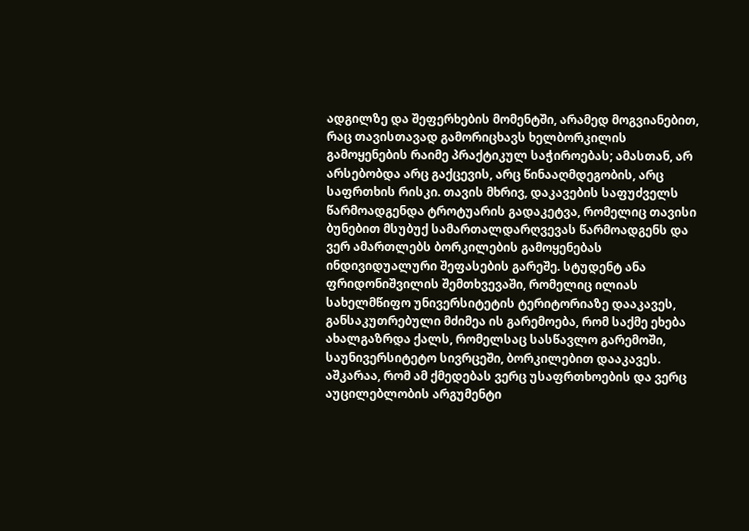ადგილზე და შეფერხების მომენტში, არამედ მოგვიანებით, რაც თავისთავად გამორიცხავს ხელბორკილის გამოყენების რაიმე პრაქტიკულ საჭიროებას; ამასთან, არ არსებობდა არც გაქცევის, არც წინააღმდეგობის, არც საფრთხის რისკი. თავის მხრივ, დაკავების საფუძველს წარმოადგენდა ტროტუარის გადაკეტვა, რომელიც თავისი ბუნებით მსუბუქ სამართალდარღვევას წარმოადგენს და ვერ ამართლებს ბორკილების გამოყენებას ინდივიდუალური შეფასების გარეშე. სტუდენტ ანა ფრიდონიშვილის შემთხვევაში, რომელიც ილიას სახელმწიფო უნივერსიტეტის ტერიტორიაზე დააკავეს, განსაკუთრებული მძიმეა ის გარემოება, რომ საქმე ეხება ახალგაზრდა ქალს, რომელსაც სასწავლო გარემოში, საუნივერსიტეტო სივრცეში, ბორკილებით დააკავეს. აშკარაა, რომ ამ ქმედებას ვერც უსაფრთხოების და ვერც აუცილებლობის არგუმენტი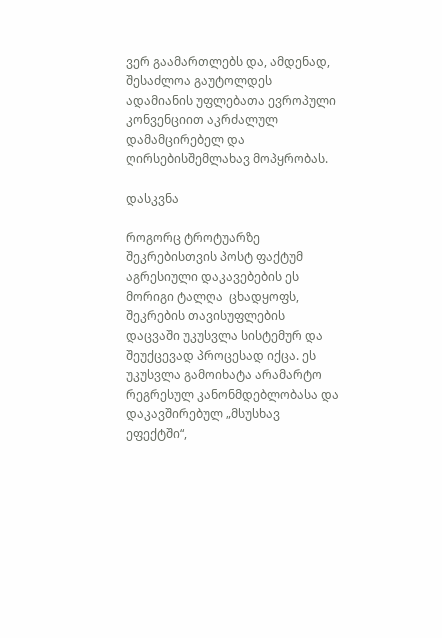ვერ გაამართლებს და, ამდენად, შესაძლოა გაუტოლდეს ადამიანის უფლებათა ევროპული კონვენციით აკრძალულ დამამცირებელ და ღირსებისშემლახავ მოპყრობას.

დასკვნა

როგორც ტროტუარზე შეკრებისთვის პოსტ ფაქტუმ აგრესიული დაკავებების ეს მორიგი ტალღა  ცხადყოფს, შეკრების თავისუფლების დაცვაში უკუსვლა სისტემურ და შეუქცევად პროცესად იქცა. ეს უკუსვლა გამოიხატა არამარტო რეგრესულ კანონმდებლობასა და დაკავშირებულ „მსუსხავ ეფექტში“,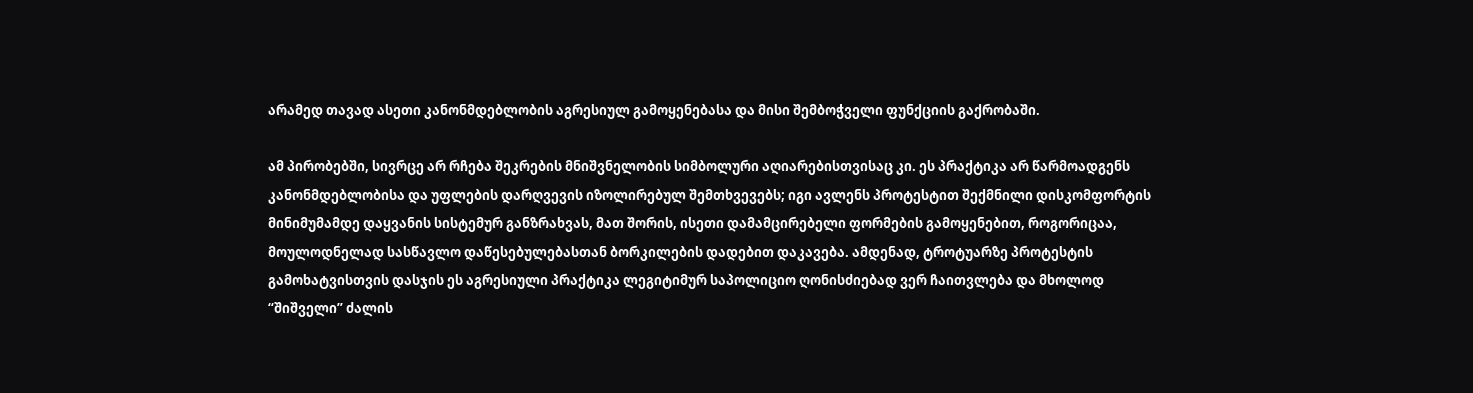არამედ თავად ასეთი კანონმდებლობის აგრესიულ გამოყენებასა და მისი შემბოჭველი ფუნქციის გაქრობაში.

ამ პირობებში, სივრცე არ რჩება შეკრების მნიშვნელობის სიმბოლური აღიარებისთვისაც კი. ეს პრაქტიკა არ წარმოადგენს კანონმდებლობისა და უფლების დარღვევის იზოლირებულ შემთხვევებს; იგი ავლენს პროტესტით შექმნილი დისკომფორტის მინიმუმამდე დაყვანის სისტემურ განზრახვას, მათ შორის, ისეთი დამამცირებელი ფორმების გამოყენებით, როგორიცაა, მოულოდნელად სასწავლო დაწესებულებასთან ბორკილების დადებით დაკავება. ამდენად, ტროტუარზე პროტესტის გამოხატვისთვის დასჯის ეს აგრესიული პრაქტიკა ლეგიტიმურ საპოლიციო ღონისძიებად ვერ ჩაითვლება და მხოლოდ “შიშველი” ძალის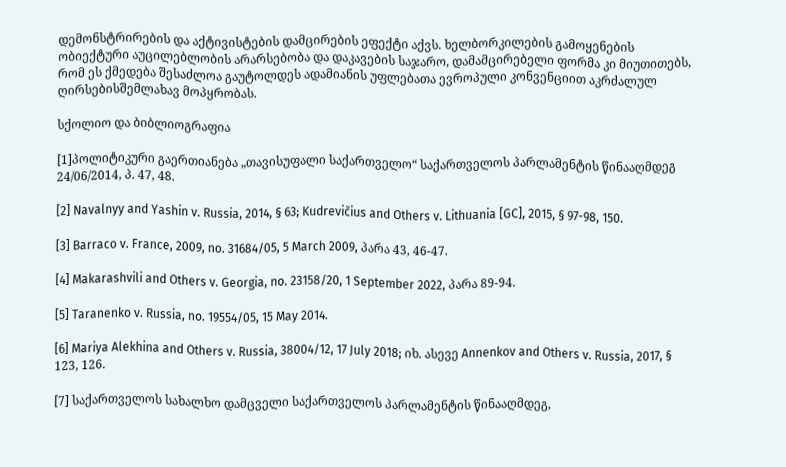დემონსტრირების და აქტივისტების დამცირების ეფექტი აქვს. ხელბორკილების გამოყენების ობიექტური აუცილებლობის არარსებობა და დაკავების საჯარო, დამამცირებელი ფორმა კი მიუთითებს, რომ ეს ქმედება შესაძლოა გაუტოლდეს ადამიანის უფლებათა ევროპული კონვენციით აკრძალულ ღირსებისშემლახავ მოპყრობას.

სქოლიო და ბიბლიოგრაფია

[1]პოლიტიკური გაერთიანება „თავისუფალი საქართველო“ საქართველოს პარლამენტის წინააღმდეგ 24/06/2014, პ. 47, 48.

[2] Navalnyy and Yashin v. Russia, 2014, § 63; Kudrevičius and Others v. Lithuania [GC], 2015, § 97-98, 150.

[3] Barraco v. France, 2009, no. 31684/05, 5 March 2009, პარა 43, 46-47.

[4] Makarashvili and Others v. Georgia, no. 23158/20, 1 September 2022, პარა 89-94.

[5] Taranenko v. Russia, no. 19554/05, 15 May 2014.

[6] Mariya Alekhina and Others v. Russia, 38004/12, 17 July 2018; იხ. ასევე Annenkov and Others v. Russia, 2017, § 123, 126.

[7] საქართველოს სახალხო დამცველი საქართველოს პარლამენტის წინააღმდეგ,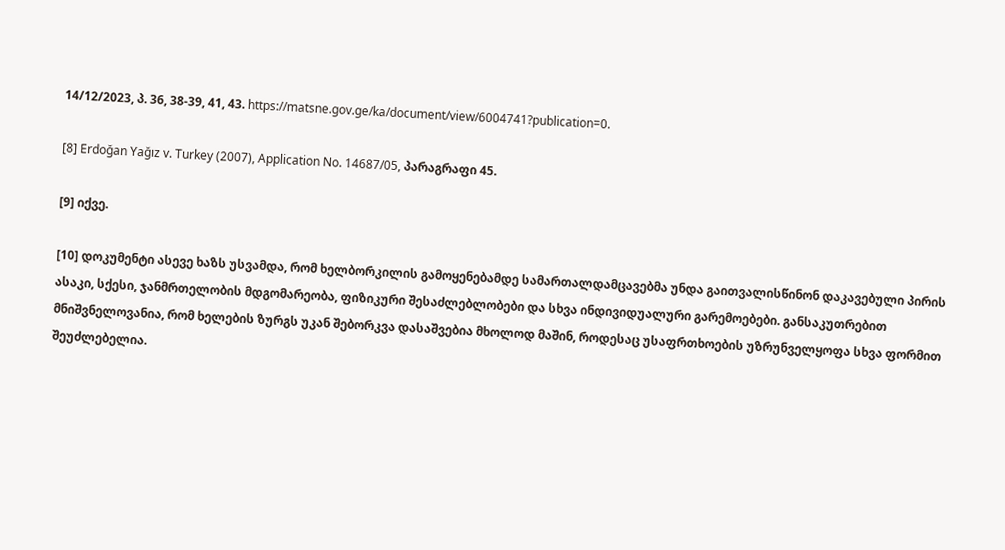14/12/2023, პ. 36, 38-39, 41, 43. https://matsne.gov.ge/ka/document/view/6004741?publication=0.

[8] Erdoğan Yağız v. Turkey (2007), Application No. 14687/05, პარაგრაფი 45.

[9] იქვე.

[10] დოკუმენტი ასევე ხაზს უსვამდა, რომ ხელბორკილის გამოყენებამდე სამართალდამცავებმა უნდა გაითვალისწინონ დაკავებული პირის ასაკი, სქესი, ჯანმრთელობის მდგომარეობა, ფიზიკური შესაძლებლობები და სხვა ინდივიდუალური გარემოებები. განსაკუთრებით მნიშვნელოვანია, რომ ხელების ზურგს უკან შებორკვა დასაშვებია მხოლოდ მაშინ, როდესაც უსაფრთხოების უზრუნველყოფა სხვა ფორმით შეუძლებელია.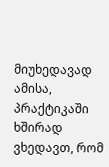მიუხედავად ამისა, პრაქტიკაში ხშირად ვხედავთ, რომ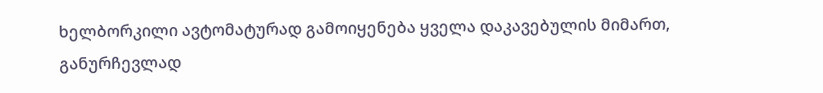ხელბორკილი ავტომატურად გამოიყენება ყველა დაკავებულის მიმართ, განურჩევლად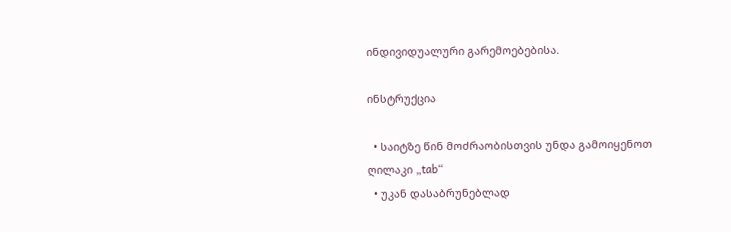ინდივიდუალური გარემოებებისა.

ინსტრუქცია

  • საიტზე წინ მოძრაობისთვის უნდა გამოიყენოთ ღილაკი „tab“
  • უკან დასაბრუნებლად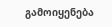გამოიყენება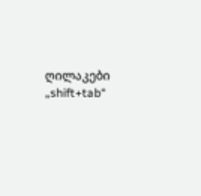ღილაკები „shift+tab“